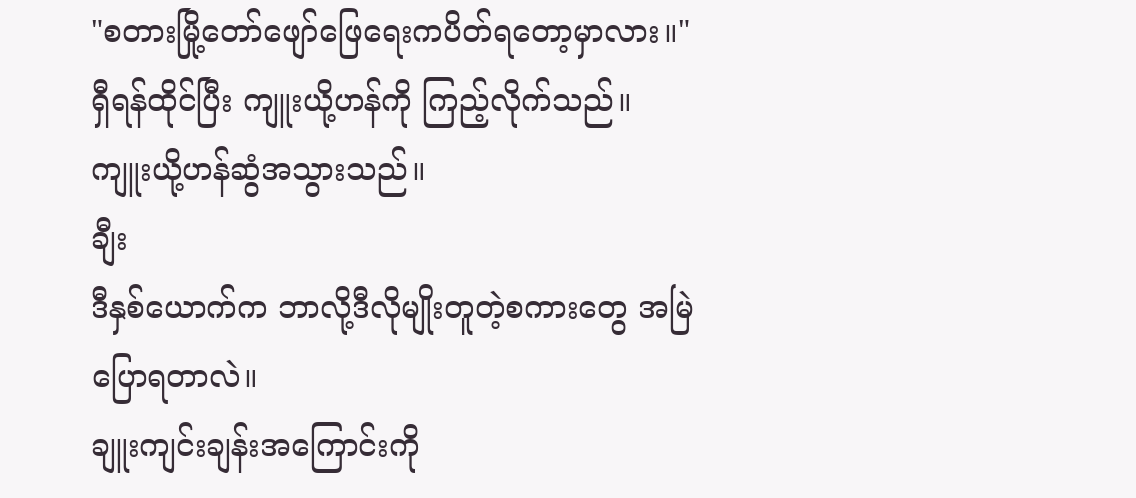"စတားမြို့တော်ဖျော်ဖြေရေးကပိတ်ရတော့မှာလား။" ရှီရန်ထိုင်ပြီး ကျူးယို့ဟန်ကို ကြည့်လိုက်သည်။
ကျူးယို့ဟန်ဆွံအသွားသည်။
ချီး
ဒီနှစ်ယောက်က ဘာလို့ဒီလိုမျိုးတူတဲ့စကားတွေ အမြဲပြောရတာလဲ။
ချူးကျင်းချန်းအကြောင်းကို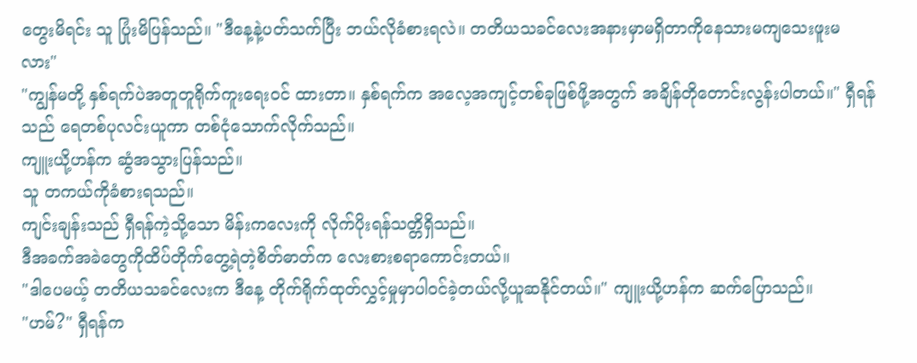တွေးမိရင်း သူ ပြုံးမိပြန်သည်။ "ဒီနေ့နဲ့ပတ်သက်ပြီး ဘယ်လိုခံစားရလဲ။ တတိယသခင်လေးအနားမှာမရှိတာကိုနေသားမကျသေးဖူးမလား"
"ကျွန်မတို့ နှစ်ရက်ပဲအတူတူရိုက်ကူးရေးဝင် ထားတာ။ နှစ်ရက်က အလေ့အကျင့်တစ်ခုဖြစ်ဖို့အတွက် အချိန်တိုတောင်းလွန်းပါတယ်။" ရှီရန်သည် ရေတစ်ပုလင်းယူကာ တစ်ငုံသောက်လိုက်သည်။
ကျူးယို့ဟန်က ဆွံအသွားပြန်သည်။
သူ တကယ်ကိုခံစားရသည်။
ကျင်းချန်းသည် ရှီရန်ကဲ့သို့သော မိန်းကလေးကို လိုက်ပိုးရန်သတ္တိရှိသည်။
ဒီအခက်အခဲတွေကိုထိပ်တိုက်တွေ့ရဲတဲ့စိတ်ဓာတ်က လေးစားစရာကောင်းတယ်။
"ဒါပေမယ့် တတိယသခင်လေးက ဒီနေ့ တိုက်ရိုက်ထုတ်လွှင့်မှုမှာပါဝင်ခဲ့တယ်လို့ယူဆနိုင်တယ်။" ကျူးယို့ဟန်က ဆက်ပြောသည်။
"ဟမ်?" ရှီရန်က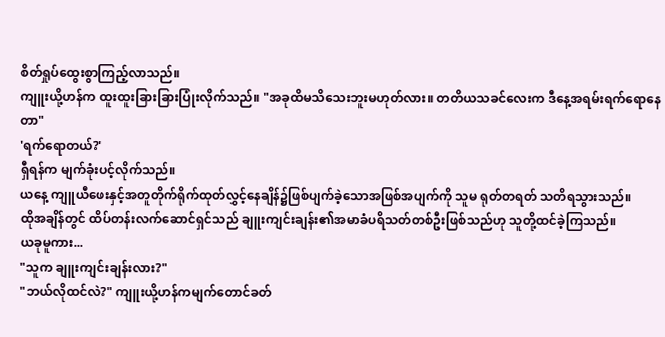စိတ်ရှုပ်ထွေးစွာကြည့်လာသည်။
ကျူးယို့ဟန်က ထူးထူးခြားခြားပြုံးလိုက်သည်။ "အခုထိမသိသေးဘူးမဟုတ်လား။ တတိယသခင်လေးက ဒီနေ့အရမ်းရက်ရောနေတာ"
'ရက်ရောတယ်?'
ရှီရန်က မျက်ခုံးပင့်လိုက်သည်။
ယနေ့ ကျူယီဖေးနှင့်အတူတိုက်ရိုက်ထုတ်လွှင့်နေချိန်၌ဖြစ်ပျက်ခဲ့သောအဖြစ်အပျက်ကို သူမ ရုတ်တရတ် သတိရသွားသည်။
ထိုအချိန်တွင် ထိပ်တန်းလက်ဆောင်ရှင်သည် ချူးကျင်းချန်း၏အမာခံပရိသတ်တစ်ဦးဖြစ်သည်ဟု သူတို့ထင်ခဲ့ကြသည်။
ယခုမူကား...
"သူက ချူးကျင်းချန်းလား?"
"ဘယ်လိုထင်လဲ?" ကျူးယို့ဟန်ကမျက်တောင်ခတ်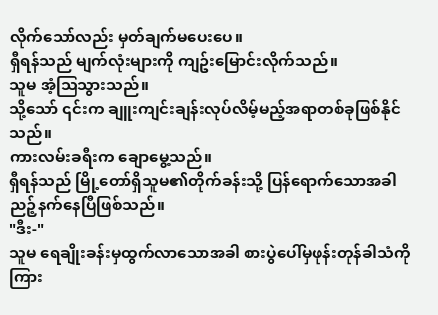လိုက်သော်လည်း မှတ်ချက်မပေးပေ။
ရှီရန်သည် မျက်လုံးများကို ကျဥ်းမြောင်းလိုက်သည်။
သူမ အံ့သြသွားသည်။
သို့သော် ၎င်းက ချူးကျင်းချန်းလုပ်လိမ့်မည့်အရာတစ်ခုဖြစ်နိုင်သည်။
ကားလမ်းခရီးက ချောမွေ့သည်။
ရှီရန်သည် မြို့တော်ရှိသူမ၏တိုက်ခန်းသို့ ပြန်ရောက်သောအခါ ညဉ့်နက်နေပြီဖြစ်သည်။
"ဒီး-"
သူမ ရေချိုးခန်းမှထွက်လာသောအခါ စားပွဲပေါ်မှဖုန်းတုန်ခါသံကို ကြား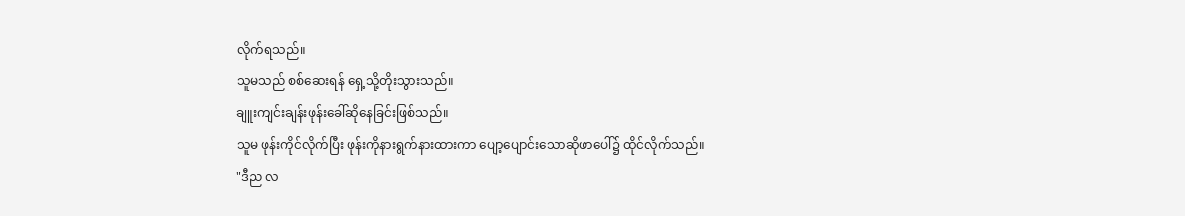လိုက်ရသည်။
သူမသည် စစ်ဆေးရန် ရှေ့သို့တိုးသွားသည်။
ချူးကျင်းချန်းဖုန်းခေါ်ဆိုနေခြင်းဖြစ်သည်။
သူမ ဖုန်းကိုင်လိုက်ပြီး ဖုန်းကိုနားရွက်နားထားကာ ပျော့ပျောင်းသောဆိုဖာပေါ်၌ ထိုင်လိုက်သည်။
"ဒီည လ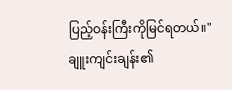ပြည့်ဝန်းကြီးကိုမြင်ရတယ်။" ချူးကျင်းချန်း၏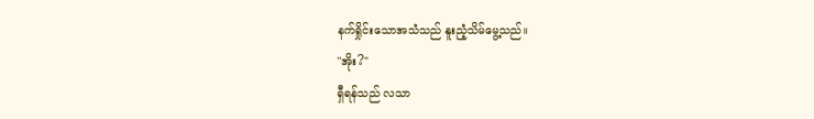နက်ရှိုင်းသောအသံသည် နူးညံ့သိမ်မွေ့သည်။
"အိုး?"
ရှီရန်သည် လသာ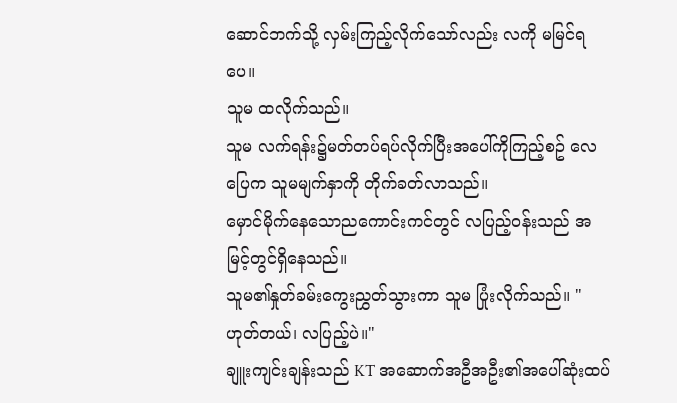ဆောင်ဘက်သို့ လှမ်းကြည့်လိုက်သော်လည်း လကို မမြင်ရပေ။
သူမ ထလိုက်သည်။
သူမ လက်ရန်း၌မတ်တပ်ရပ်လိုက်ပြီးအပေါ်ကိုကြည့်စဥ် လေပြေက သူမမျက်နှာကို တိုက်ခတ်လာသည်။
မှောင်မိုက်နေသောညကောင်းကင်တွင် လပြည့်ဝန်းသည် အမြင့်တွင်ရှိနေသည်။
သူမ၏နှုတ်ခမ်းကွေးညွှတ်သွားကာ သူမ ပြုံးလိုက်သည်။ "ဟုတ်တယ်၊ လပြည့်ပဲ။"
ချူးကျင်းချန်းသည် KT အဆောက်အဦအဦး၏အပေါ်ဆုံးထပ်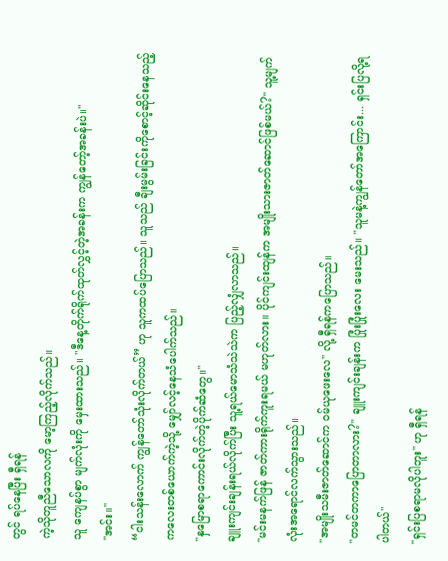တွင် ရပ်နေပြီး ရှီရန်
ကဲ့သိုတူညီသောလကို မော့ကြည့်လိုက်သည်။
သူ ကျေနပ်စွာ မျက်လုံးကို မှေးထားသည်။ "ဒီနေ့တိုက်ရိုက်ထုတ်လွှင့်တဲ့အခန်းက ကျွန်တော့်အခန်းပဲ။"
"အင်း။"
“ငါးသန်းလောက် ကျွန်တော်သုံးလိုက်တယ်” ဟု သူကထပ်ပြောသည်။ သူသည် ချီးမွမ်းခြင်းကိုစောင့်ဆိုင်းနေသည့်ကလေးတစ်ယောက်ကဲ့သို့ မျှော်လင့်နေသံပေါက်သည်။
"နှမြောစရာကောင်းလိုက်တဲ့ပိုက်ဆံတွေ။"
ချူးကျင်းချန်းရယ်လိုက်ပြီး သူ့ရယ်မောသံသဲသဲက ပြည့်လျှံလာသည်။
"မင်းမနက်ဖြန် ဇာတ်ကားရိုက်ကူးရမယ် မဟုတ်လား။ ပိုင်ကျင်းထျန်က အမျိုးသားဇာတ်ဆောင်ဖြစ်မယ်?" သူ့မျက်လုံးအရောင်လက်သွားသည်။
"အမျိုးသမီးဇာတ်ဆောင်က ဝမ်ယုဖေးလေ" လို့ ရှီရန်ကပြောသည်။
"တမင်တကာပြောတာလား?" ချူးကျင်းချန်းက ပြုံးပြုံးလေး မေးသည်။ "သူမနဲ့ကျွန်တော်အကြောင်း... ရှင်းပြလို့ရပါတယ်"
"ရှင်းပြစရာမလိုပါဘူး" ဟု ရှီရန်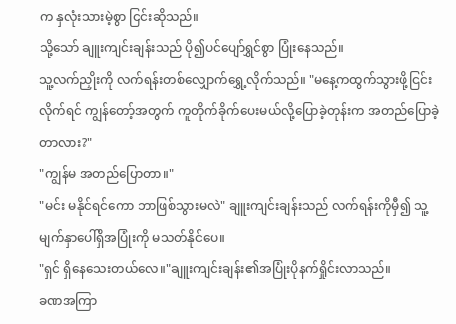က နှလုံးသားမဲ့စွာ ငြင်းဆိုသည်။
သို့သော် ချူးကျင်းချန်းသည် ပို၍ပင်ပျော်ရွှင်စွာ ပြုံးနေသည်။
သူ့လက်ညှိုးကို လက်ရန်းတစ်လျှောက်ရွှေ့လိုက်သည်။ "မနေ့ကထွက်သွားဖို့ငြင်းလိုက်ရင် ကျွန်တော့်အတွက် ကူတိုက်ခိုက်ပေးမယ်လို့ပြောခဲ့တုန်းက အတည်ပြောခဲ့တာလား?"
"ကျွန်မ အတည်ပြောတာ။"
"မင်း မနိုင်ရင်ကော ဘာဖြစ်သွားမလဲ" ချူးကျင်းချန်းသည် လက်ရန်းကိုမှီ၍ သူ့မျက်နှာပေါ်ရှိအပြုံးကို မသတ်နိုင်ပေ။
"ရှင် ရှိနေသေးတယ်လေ။"ချူးကျင်းချန်း၏အပြုံးပိုနက်ရှိုင်းလာသည်။
ခဏအကြာ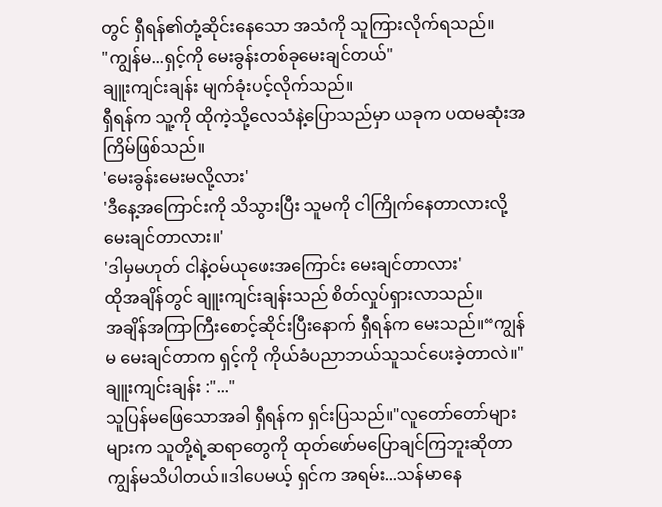တွင် ရှီရန်၏တုံ့ဆိုင်းနေသော အသံကို သူကြားလိုက်ရသည်။
"ကျွန်မ...ရှင့်ကို မေးခွန်းတစ်ခုမေးချင်တယ်"
ချူးကျင်းချန်း မျက်ခုံးပင့်လိုက်သည်။
ရှီရန်က သူ့ကို ထိုကဲ့သို့လေသံနဲ့ပြောသည်မှာ ယခုက ပထမဆုံးအကြိမ်ဖြစ်သည်။
'မေးခွန်းမေးမလို့လား'
'ဒီနေ့အကြောင်းကို သိသွားပြီး သူမကို ငါကြိုက်နေတာလားလို့ မေးချင်တာလား။'
'ဒါမှမဟုတ် ငါနဲ့ဝမ်ယုဖေးအကြောင်း မေးချင်တာလား'
ထိုအချိန်တွင် ချူးကျင်းချန်းသည် စိတ်လှုပ်ရှားလာသည်။
အချိန်အကြာကြီးစောင့်ဆိုင်းပြီးနောက် ရှီရန်က မေးသည်။“ကျွန်မ မေးချင်တာက ရှင့်ကို ကိုယ်ခံပညာဘယ်သူသင်ပေးခဲ့တာလဲ။"
ချူးကျင်းချန်း :"..."
သူပြန်မဖြေသောအခါ ရှီရန်က ရှင်းပြသည်။"လူတော်တော်များများက သူတို့ရဲ့ဆရာတွေကို ထုတ်ဖော်မပြောချင်ကြဘူးဆိုတာ ကျွန်မသိပါတယ်။ဒါပေမယ့် ရှင်က အရမ်း...သန်မာနေ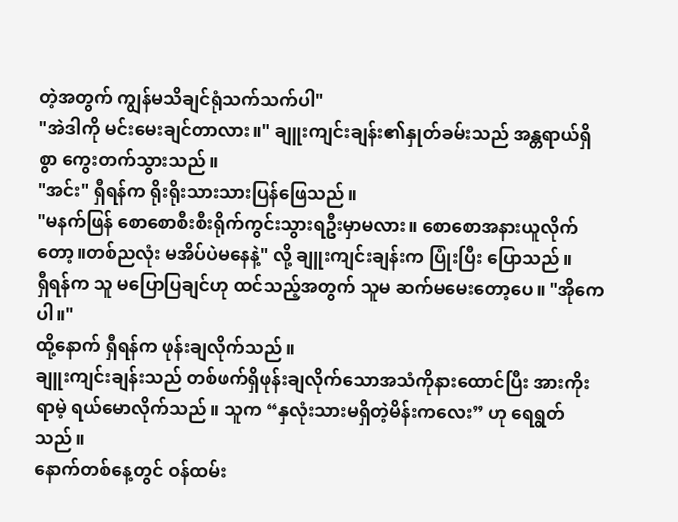တဲ့အတွက် ကျွန်မသိချင်ရုံသက်သက်ပါ"
"အဲဒါကို မင်းမေးချင်တာလား။" ချူးကျင်းချန်း၏နှုတ်ခမ်းသည် အန္တရာယ်ရှိစွာ ကွေးတက်သွားသည်။
"အင်း" ရှီရန်က ရိုးရိုးသားသားပြန်ဖြေသည်။
"မနက်ဖြန် စောစောစီးစီးရိုက်ကွင်းသွားရဦးမှာမလား။ စောစောအနားယူလိုက်တော့။တစ်ညလုံး မအိပ်ပဲမနေနဲ့" လို့ ချူးကျင်းချန်းက ပြုံးပြီး ပြောသည်။
ရှီရန်က သူ မပြောပြချင်ဟု ထင်သည့်အတွက် သူမ ဆက်မမေးတော့ပေ။ "အိုကေပါ။"
ထို့နောက် ရှီရန်က ဖုန်းချလိုက်သည်။
ချူးကျင်းချန်းသည် တစ်ဖက်ရှိဖုန်းချလိုက်သောအသံကိုနားထောင်ပြီး အားကိုးရာမဲ့ ရယ်မောလိုက်သည်။ သူက “နှလုံးသားမရှိတဲ့မိန်းကလေး” ဟု ရေရွတ်သည်။
နောက်တစ်နေ့တွင် ဝန်ထမ်း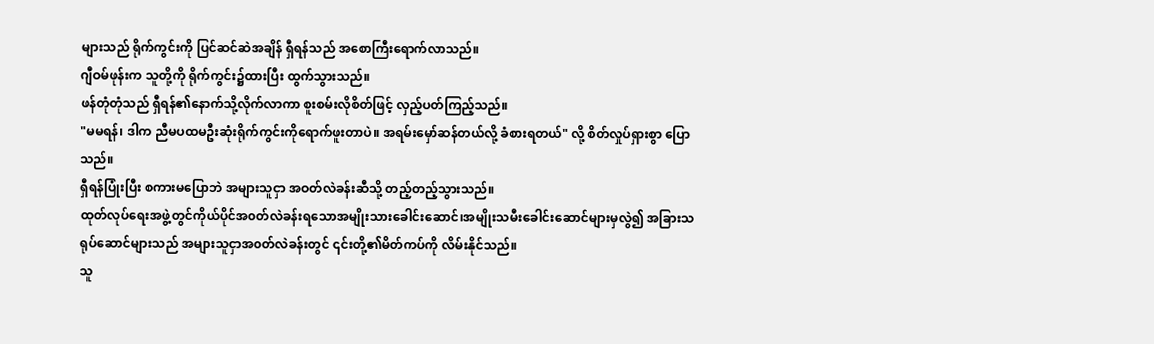များသည် ရိုက်ကွင်းကို ပြင်ဆင်ဆဲအချိန် ရှီရန်သည် အစောကြီးရောက်လာသည်။
ဂျီဝမ်ဖုန်းက သူတို့ကို ရိုက်ကွင်း၌ထားပြီး ထွက်သွားသည်။
ဖန်တုံတုံသည် ရှီရန်၏နောက်သို့လိုက်လာကာ စူးစမ်းလိုစိတ်ဖြင့် လှည့်ပတ်ကြည့်သည်။
"မမရန်၊ ဒါက ညီမပထမဦးဆုံးရိုက်ကွင်းကိုရောက်ဖူးတာပဲ။ အရမ်းမှော်ဆန်တယ်လို့ ခံစားရတယ်" လို့ စိတ်လှုပ်ရှားစွာ ပြောသည်။
ရှီရန်ပြုံးပြီး စကားမပြောဘဲ အများသူငှာ အဝတ်လဲခန်းဆီသို့ တည့်တည့်သွားသည်။
ထုတ်လုပ်ရေးအဖွဲ့တွင်ကိုယ်ပိုင်အ၀တ်လဲခန်းရသောအမျိုးသားခေါင်းဆောင်၊အမျိုးသမီးခေါင်းဆောင်များမှလွဲ၍ အခြားသရုပ်ဆောင်များသည် အများသူငှာအ၀တ်လဲခန်းတွင် ၎င်းတို့၏မိတ်ကပ်ကို လိမ်းနိုင်သည်။
သူ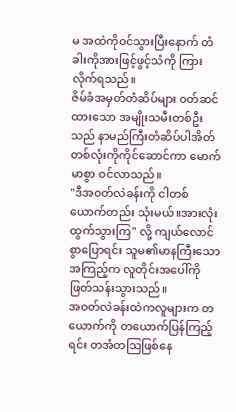မ အထဲကို၀င်သွားပြီးနောက် တံခါးကိုအားဖြင့်ဖွင့်သံကို ကြားလိုက်ရသည်။
ဇိမ်ခံအမှတ်တံဆိပ်များ ၀တ်ဆင်ထားသော အမျိုးသမီးတစ်ဦးသည် နာမည်ကြီးတံဆိပ်ပါအိတ်တစ်လုံးကိုကိုင်ဆောင်ကာ မောက်မာစွာ ဝင်လာသည်။
"ဒီအ၀တ်လဲခန်းကို ငါတစ်ယောက်တည်း သုံးမယ်။အားလုံးထွက်သွားကြ" လို့ ကျယ်လောင်စွာပြောရင်း သူမ၏မာနကြီးသောအကြည့်က လူတိုင်းအပေါ်ကို ဖြတ်သန်းသွားသည်။
အဝတ်လဲခန်းထဲကလူများက တယောက်ကို တယောက်ပြန်ကြည့်ရင်း တအံတသြဖြစ်နေ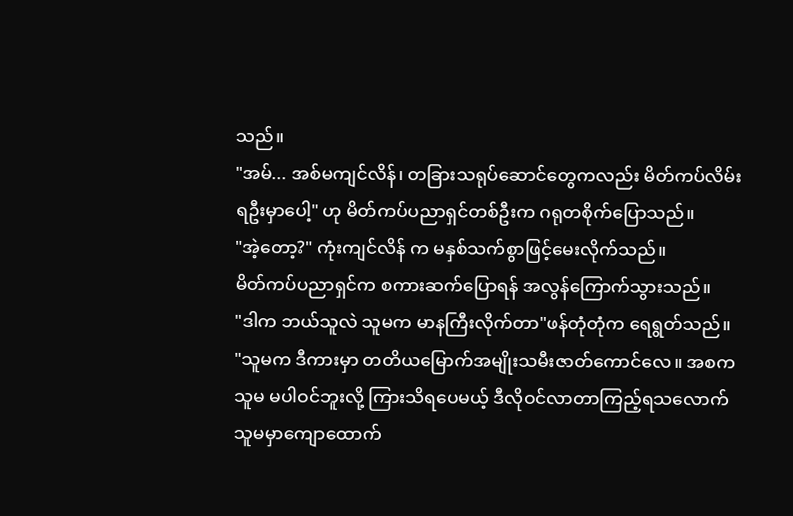သည်။
"အမ်... အစ်မကျင်လိန်၊ တခြားသရုပ်ဆောင်တွေကလည်း မိတ်ကပ်လိမ်းရဦးမှာပေါ့" ဟု မိတ်ကပ်ပညာရှင်တစ်ဦးက ဂရုတစိုက်ပြောသည်။
"အဲ့တော့?" ကုံးကျင်လိန် က မနှစ်သက်စွာဖြင့်မေးလိုက်သည်။
မိတ်ကပ်ပညာရှင်က စကားဆက်ပြောရန် အလွန်ကြောက်သွားသည်။
"ဒါက ဘယ်သူလဲ သူမက မာနကြီးလိုက်တာ"ဖန်တုံတုံက ရေရွတ်သည်။
"သူမက ဒီကားမှာ တတိယမြောက်အမျိုးသမီးဇာတ်ကောင်လေ။ အစက သူမ မပါဝင်ဘူးလို့ ကြားသိရပေမယ့် ဒီလိုဝင်လာတာကြည့်ရသလောက် သူမမှာကျောထောက်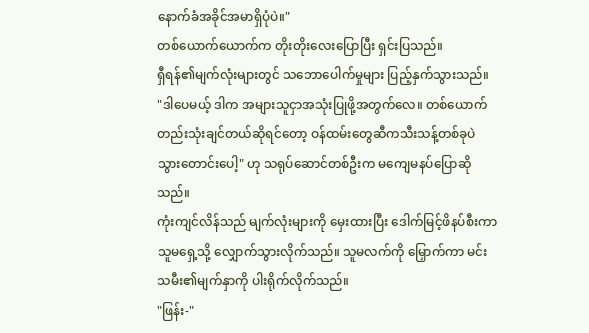နောက်ခံအခိုင်အမာရှိပုံပဲ။"
တစ်ယောက်ယောက်က တိုးတိုးလေးပြောပြီး ရှင်းပြသည်။
ရှီရန်၏မျက်လုံးများတွင် သဘောပေါက်မှုများ ပြည့်နှက်သွားသည်။
"ဒါပေမယ့် ဒါက အများသူငှာအသုံးပြုဖို့အတွက်လေ။ တစ်ယောက်တည်းသုံးချင်တယ်ဆိုရင်တော့ ဝန်ထမ်းတွေဆီကသီးသန့်တစ်ခုပဲ သွားတောင်းပေါ့" ဟု သရုပ်ဆောင်တစ်ဦးက မကျေမနပ်ပြောဆိုသည်။
ကုံးကျင်လိန်သည် မျက်လုံးများကို မှေးထားပြီး ဒေါက်မြင့်ဖိနပ်စီးကာ သူမရှေ့သို့ လျှောက်သွားလိုက်သည်။ သူမလက်ကို မြှောက်ကာ မင်းသမီး၏မျက်နှာကို ပါးရိုက်လိုက်သည်။
"ဖြန်း-"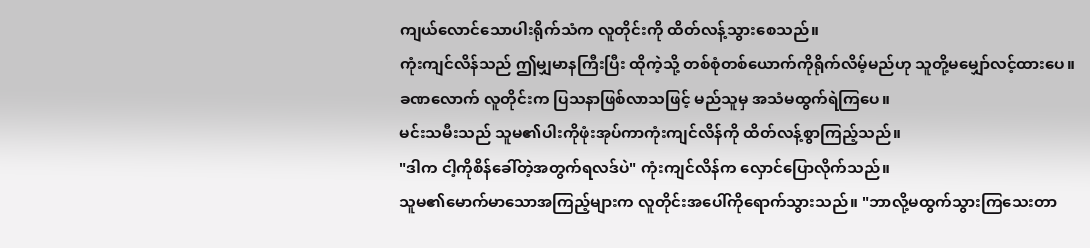ကျယ်လောင်သောပါးရိုက်သံက လူတိုင်းကို ထိတ်လန့်သွားစေသည်။
ကုံးကျင်လိန်သည် ဤမျှမာနကြီးပြီး ထိုကဲ့သို့ တစ်စုံတစ်ယောက်ကိုရိုက်လိမ့်မည်ဟု သူတို့မမျှော်လင့်ထားပေ။
ခဏလောက် လူတိုင်းက ပြသနာဖြစ်လာသဖြင့် မည်သူမှ အသံမထွက်ရဲကြပေ။
မင်းသမီးသည် သူမ၏ပါးကိုဖုံးအုပ်ကာကုံးကျင်လိန်ကို ထိတ်လန့်စွာကြည့်သည်။
"ဒါက ငါ့ကိုစိန်ခေါ်တဲ့အတွက်ရလဒ်ပဲ" ကုံးကျင်လိန်က လှောင်ပြောလိုက်သည်။
သူမ၏မောက်မာသောအကြည့်များက လူတိုင်းအပေါ်ကိုရောက်သွားသည်။ "ဘာလို့မထွက်သွားကြသေးတာ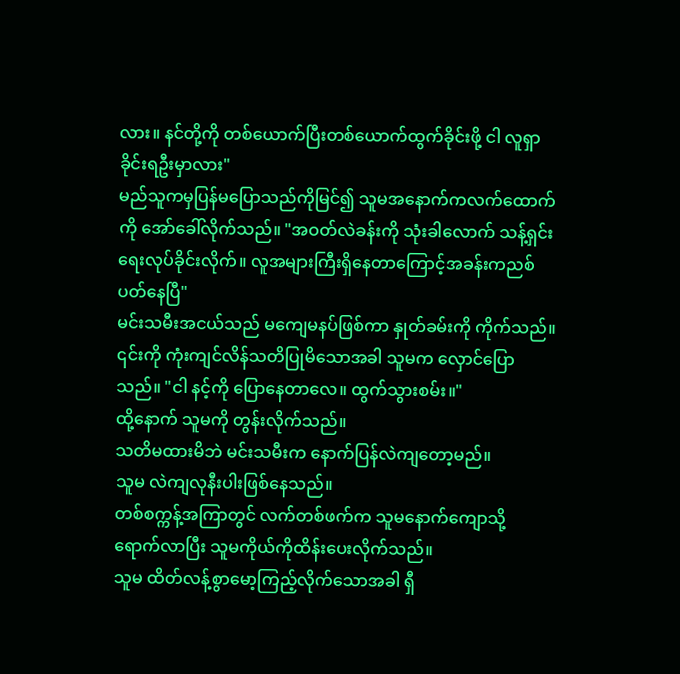လား။ နင်တို့ကို တစ်ယောက်ပြီးတစ်ယောက်ထွက်ခိုင်းဖို့ ငါ လူရှာခိုင်းရဦးမှာလား"
မည်သူကမှပြန်မပြောသည်ကိုမြင်၍ သူမအနောက်ကလက်ထောက်ကို အော်ခေါ်လိုက်သည်။ "အဝတ်လဲခန်းကို သုံးခါလောက် သန့်ရှင်းရေးလုပ်ခိုင်းလိုက်။ လူအများကြီးရှိနေတာကြောင့်အခန်းကညစ်ပတ်နေပြီ"
မင်းသမီးအငယ်သည် မကျေမနပ်ဖြစ်ကာ နှုတ်ခမ်းကို ကိုက်သည်။
၎င်းကို ကုံးကျင်လိန်သတိပြုမိသောအခါ သူမက လှောင်ပြောသည်။ "ငါ နင့်ကို ပြောနေတာလေ။ ထွက်သွားစမ်း။"
ထို့နောက် သူမကို တွန်းလိုက်သည်။
သတိမထားမိဘဲ မင်းသမီးက နောက်ပြန်လဲကျတော့မည်။
သူမ လဲကျလုနီးပါးဖြစ်နေသည်။
တစ်စက္ကန့်အကြာတွင် လက်တစ်ဖက်က သူမနောက်ကျောသို့ ရောက်လာပြီး သူမကိုယ်ကိုထိန်းပေးလိုက်သည်။
သူမ ထိတ်လန့်စွာမော့ကြည့်လိုက်သောအခါ ရှီ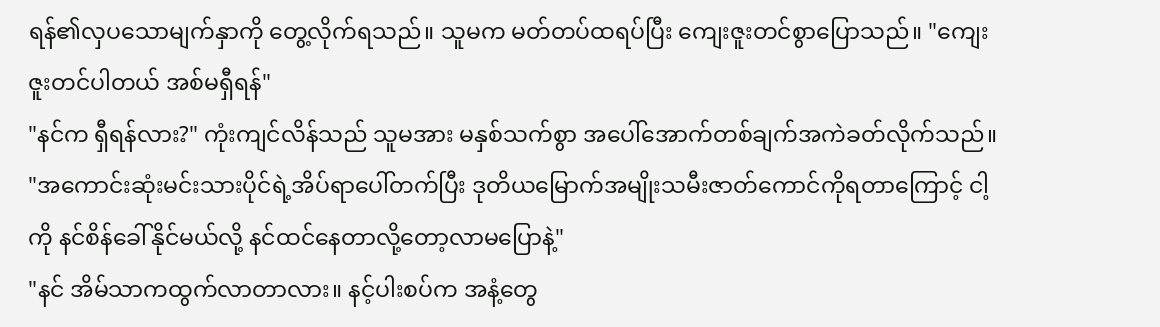ရန်၏လှပသောမျက်နှာကို တွေ့လိုက်ရသည်။ သူမက မတ်တပ်ထရပ်ပြီး ကျေးဇူးတင်စွာပြောသည်။ "ကျေးဇူးတင်ပါတယ် အစ်မရှီရန်"
"နင်က ရှီရန်လား?" ကုံးကျင်လိန်သည် သူမအား မနှစ်သက်စွာ အပေါ်အောက်တစ်ချက်အကဲခတ်လိုက်သည်။ "အကောင်းဆုံးမင်းသားပိုင်ရဲ့အိပ်ရာပေါ်တက်ပြီး ဒုတိယမြောက်အမျိုးသမီးဇာတ်ကောင်ကိုရတာကြောင့် ငါ့ကို နင်စိန်ခေါ်နိုင်မယ်လို့ နင်ထင်နေတာလို့တော့လာမပြောနဲ့"
"နင် အိမ်သာကထွက်လာတာလား။ နင့်ပါးစပ်က အနံ့တွေ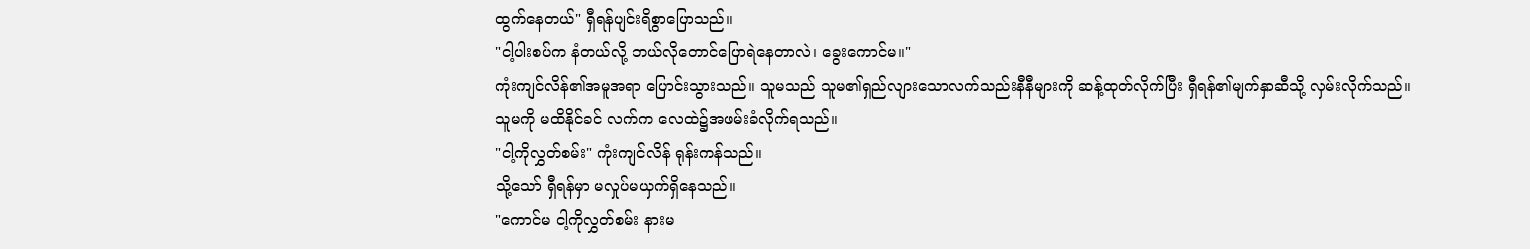ထွက်နေတယ်" ရှီရန်ပျင်းရိစွာပြောသည်။
"ငါ့ပါးစပ်က နံတယ်လို့ ဘယ်လိုတောင်ပြောရဲနေတာလဲ၊ ခွေးကောင်မ။"
ကုံးကျင်လိန်၏အမူအရာ ပြောင်းသွားသည်။ သူမသည် သူမ၏ရှည်လျားသောလက်သည်းနီနီများကို ဆန့်ထုတ်လိုက်ပြီး ရှီရန်၏မျက်နှာဆီသို့ လှမ်းလိုက်သည်။
သူမကို မထိနိုင်ခင် လက်က လေထဲ၌အဖမ်းခံလိုက်ရသည်။
"ငါ့ကိုလွှတ်စမ်း" ကုံးကျင်လိန် ရုန်းကန်သည်။
သို့သော် ရှီရန်မှာ မလှုပ်မယှက်ရှိနေသည်။
"ကောင်မ ငါ့ကိုလွှတ်စမ်း နားမ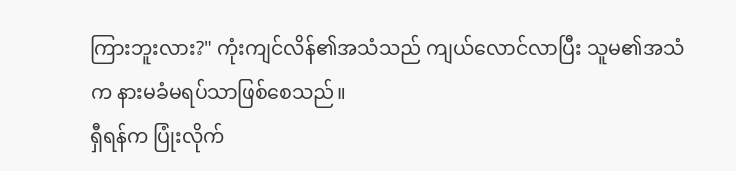ကြားဘူးလား?" ကုံးကျင်လိန်၏အသံသည် ကျယ်လောင်လာပြီး သူမ၏အသံက နားမခံမရပ်သာဖြစ်စေသည်။
ရှီရန်က ပြုံးလိုက်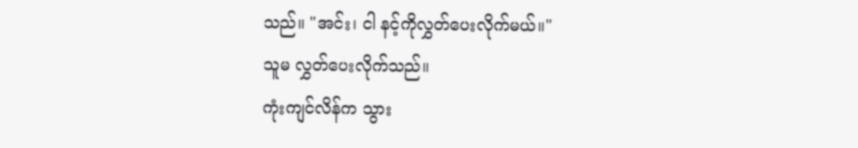သည်။ "အင်း၊ ငါ နင့်ကိုလွှတ်ပေးလိုက်မယ်။"
သူမ လွှတ်ပေးလိုက်သည်။
ကုံးကျင်လိန်က သွား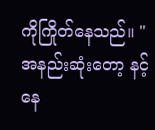ကိုကြိုတ်နေသည်။ "အနည်းဆုံးတော့ နင့်နေ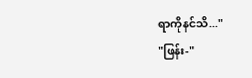ရာကိုနင်သိ..."
"ဖြန်း-"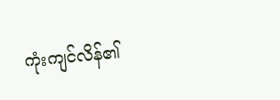ကုံးကျင်လိန်၏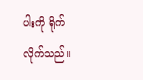ပါးကို ရိုက်လိုက်သည်။